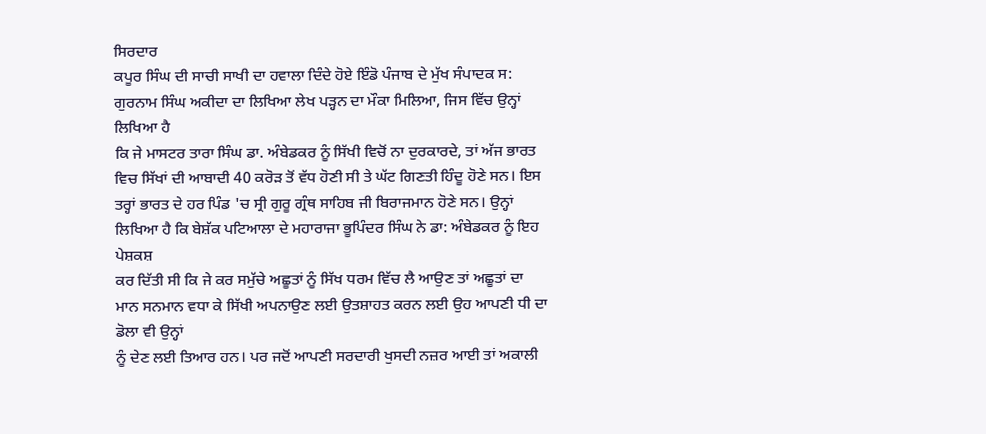ਸਿਰਦਾਰ
ਕਪੂਰ ਸਿੰਘ ਦੀ ਸਾਚੀ ਸਾਖੀ ਦਾ ਹਵਾਲਾ ਦਿੰਦੇ ਹੋਏ ਇੰਡੋ ਪੰਜਾਬ ਦੇ ਮੁੱਖ ਸੰਪਾਦਕ ਸ:
ਗੁਰਨਾਮ ਸਿੰਘ ਅਕੀਦਾ ਦਾ ਲਿਖਿਆ ਲੇਖ ਪੜ੍ਹਨ ਦਾ ਮੌਕਾ ਮਿਲਿਆ, ਜਿਸ ਵਿੱਚ ਉਨ੍ਹਾਂ ਲਿਖਿਆ ਹੈ
ਕਿ ਜੇ ਮਾਸਟਰ ਤਾਰਾ ਸਿੰਘ ਡਾ. ਅੰਬੇਡਕਰ ਨੂੰ ਸਿੱਖੀ ਵਿਚੋਂ ਨਾ ਦੁਰਕਾਰਦੇ, ਤਾਂ ਅੱਜ ਭਾਰਤ
ਵਿਚ ਸਿੱਖਾਂ ਦੀ ਆਬਾਦੀ 40 ਕਰੋੜ ਤੋਂ ਵੱਧ ਹੋਣੀ ਸੀ ਤੇ ਘੱਟ ਗਿਣਤੀ ਹਿੰਦੂ ਹੋਣੇ ਸਨ। ਇਸ
ਤਰ੍ਹਾਂ ਭਾਰਤ ਦੇ ਹਰ ਪਿੰਡ 'ਚ ਸ੍ਰੀ ਗੁਰੂ ਗ੍ਰੰਥ ਸਾਹਿਬ ਜੀ ਬਿਰਾਜਮਾਨ ਹੋਣੇ ਸਨ। ਉਨ੍ਹਾਂ
ਲਿਖਿਆ ਹੈ ਕਿ ਬੇਸ਼ੱਕ ਪਟਿਆਲਾ ਦੇ ਮਹਾਰਾਜਾ ਭੂਪਿੰਦਰ ਸਿੰਘ ਨੇ ਡਾ: ਅੰਬੇਡਕਰ ਨੂੰ ਇਹ ਪੇਸ਼ਕਸ਼
ਕਰ ਦਿੱਤੀ ਸੀ ਕਿ ਜੇ ਕਰ ਸਮੁੱਚੇ ਅਛੂਤਾਂ ਨੂੰ ਸਿੱਖ ਧਰਮ ਵਿੱਚ ਲੈ ਆਉਣ ਤਾਂ ਅਛੂਤਾਂ ਦਾ
ਮਾਨ ਸਨਮਾਨ ਵਧਾ ਕੇ ਸਿੱਖੀ ਅਪਨਾਉਣ ਲਈ ਉਤਸ਼ਾਹਤ ਕਰਨ ਲਈ ਉਹ ਆਪਣੀ ਧੀ ਦਾ ਡੋਲਾ ਵੀ ਉਨ੍ਹਾਂ
ਨੂੰ ਦੇਣ ਲਈ ਤਿਆਰ ਹਨ। ਪਰ ਜਦੋਂ ਆਪਣੀ ਸਰਦਾਰੀ ਖੁਸਦੀ ਨਜ਼ਰ ਆਈ ਤਾਂ ਅਕਾਲੀ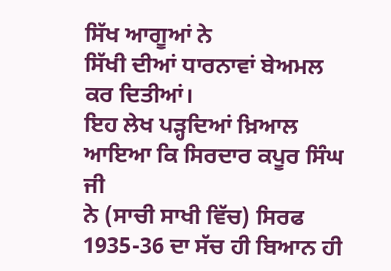ਸਿੱਖ ਆਗੂਆਂ ਨੇ
ਸਿੱਖੀ ਦੀਆਂ ਧਾਰਨਾਵਾਂ ਬੇਅਮਲ ਕਰ ਦਿਤੀਆਂ।
ਇਹ ਲੇਖ ਪੜ੍ਹਦਿਆਂ ਖ਼ਿਆਲ ਆਇਆ ਕਿ ਸਿਰਦਾਰ ਕਪੂਰ ਸਿੰਘ ਜੀ
ਨੇ (ਸਾਚੀ ਸਾਖੀ ਵਿੱਚ) ਸਿਰਫ 1935-36 ਦਾ ਸੱਚ ਹੀ ਬਿਆਨ ਹੀ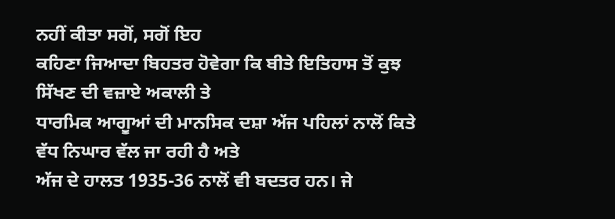ਨਹੀਂ ਕੀਤਾ ਸਗੋਂ, ਸਗੋਂ ਇਹ
ਕਹਿਣਾ ਜਿਆਦਾ ਬਿਹਤਰ ਹੋਵੇਗਾ ਕਿ ਬੀਤੇ ਇਤਿਹਾਸ ਤੋਂ ਕੁਝ ਸਿੱਖਣ ਦੀ ਵਜ਼ਾਏ ਅਕਾਲੀ ਤੇ
ਧਾਰਮਿਕ ਆਗੂਆਂ ਦੀ ਮਾਨਸਿਕ ਦਸ਼ਾ ਅੱਜ ਪਹਿਲਾਂ ਨਾਲੋਂ ਕਿਤੇ ਵੱਧ ਨਿਘਾਰ ਵੱਲ ਜਾ ਰਹੀ ਹੈ ਅਤੇ
ਅੱਜ ਦੇ ਹਾਲਤ 1935-36 ਨਾਲੋਂ ਵੀ ਬਦਤਰ ਹਨ। ਜੇ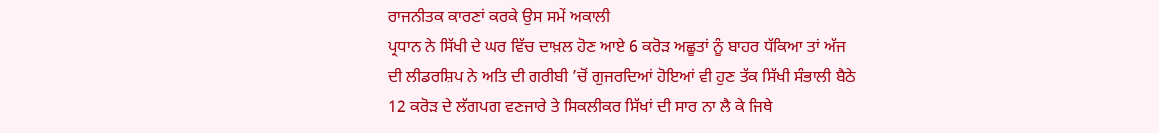ਰਾਜਨੀਤਕ ਕਾਰਣਾਂ ਕਰਕੇ ਉਸ ਸਮੇਂ ਅਕਾਲੀ
ਪ੍ਰਧਾਨ ਨੇ ਸਿੱਖੀ ਦੇ ਘਰ ਵਿੱਚ ਦਾਖ਼ਲ ਹੋਣ ਆਏ 6 ਕਰੋੜ ਅਛੂਤਾਂ ਨੂੰ ਬਾਹਰ ਧੱਕਿਆ ਤਾਂ ਅੱਜ
ਦੀ ਲੀਡਰਸ਼ਿਪ ਨੇ ਅਤਿ ਦੀ ਗਰੀਬੀ ’ਚੋਂ ਗੁਜਰਦਿਆਂ ਹੋਇਆਂ ਵੀ ਹੁਣ ਤੱਕ ਸਿੱਖੀ ਸੰਭਾਲੀ ਬੈਠੇ
12 ਕਰੋੜ ਦੇ ਲੱਗਪਗ ਵਣਜਾਰੇ ਤੇ ਸਿਕਲੀਕਰ ਸਿੱਖਾਂ ਦੀ ਸਾਰ ਨਾ ਲੈ ਕੇ ਜਿਥੇ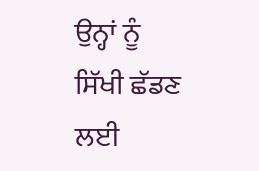ਉਨ੍ਹਾਂ ਨੂੰ
ਸਿੱਖੀ ਛੱਡਣ ਲਈ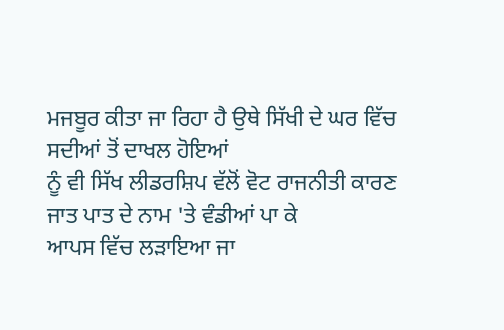ਮਜਬੂਰ ਕੀਤਾ ਜਾ ਰਿਹਾ ਹੈ ਉਥੇ ਸਿੱਖੀ ਦੇ ਘਰ ਵਿੱਚ ਸਦੀਆਂ ਤੋਂ ਦਾਖਲ ਹੋਇਆਂ
ਨੂੰ ਵੀ ਸਿੱਖ ਲੀਡਰਸ਼ਿਪ ਵੱਲੋਂ ਵੋਟ ਰਾਜਨੀਤੀ ਕਾਰਣ ਜਾਤ ਪਾਤ ਦੇ ਨਾਮ 'ਤੇ ਵੰਡੀਆਂ ਪਾ ਕੇ
ਆਪਸ ਵਿੱਚ ਲੜਾਇਆ ਜਾ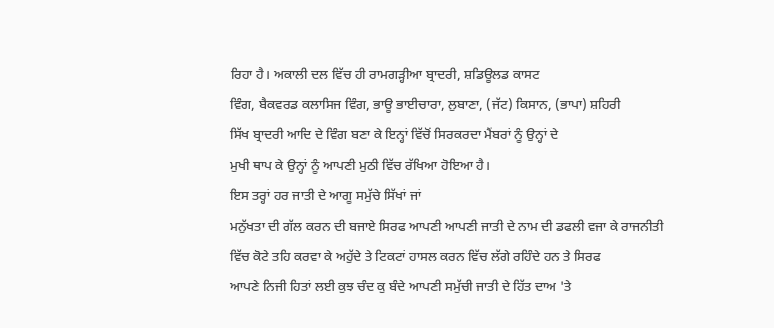ਰਿਹਾ ਹੈ। ਅਕਾਲੀ ਦਲ ਵਿੱਚ ਹੀ ਰਾਮਗੜ੍ਹੀਆ ਬ੍ਰਾਦਰੀ, ਸ਼ਡਿਊਲਡ ਕਾਸਟ
ਵਿੰਗ, ਬੈਕਵਰਡ ਕਲਾਸਿਜ ਵਿੰਗ, ਭਾਊ ਭਾਈਚਾਰਾ, ਲੁਬਾਣਾ, (ਜੱਟ) ਕਿਸਾਨ, (ਭਾਪਾ) ਸ਼ਹਿਰੀ
ਸਿੱਖ ਬ੍ਰਾਦਰੀ ਆਦਿ ਦੇ ਵਿੰਗ ਬਣਾ ਕੇ ਇਨ੍ਹਾਂ ਵਿੱਚੋਂ ਸਿਰਕਰਦਾ ਮੈਂਬਰਾਂ ਨੂੰ ਉਨ੍ਹਾਂ ਦੇ
ਮੁਖੀ ਥਾਪ ਕੇ ਉਨ੍ਹਾਂ ਨੂੰ ਆਪਣੀ ਮੁਠੀ ਵਿੱਚ ਰੱਖਿਆ ਹੋਇਆ ਹੈ।
ਇਸ ਤਰ੍ਹਾਂ ਹਰ ਜਾਤੀ ਦੇ ਆਗੂ ਸਮੁੱਚੇ ਸਿੱਖਾਂ ਜਾਂ
ਮਨੁੱਖਤਾ ਦੀ ਗੱਲ ਕਰਨ ਦੀ ਬਜਾਏ ਸਿਰਫ ਆਪਣੀ ਆਪਣੀ ਜਾਤੀ ਦੇ ਨਾਮ ਦੀ ਡਫਲੀ ਵਜਾ ਕੇ ਰਾਜਨੀਤੀ
ਵਿੱਚ ਕੋਟੇ ਤਹਿ ਕਰਵਾ ਕੇ ਅਹੁੱਦੇ ਤੇ ਟਿਕਟਾਂ ਹਾਸਲ ਕਰਨ ਵਿੱਚ ਲੱਗੇ ਰਹਿੰਦੇ ਹਨ ਤੇ ਸਿਰਫ
ਆਪਣੇ ਨਿਜੀ ਹਿਤਾਂ ਲਈ ਕੁਝ ਚੰਦ ਕੁ ਬੰਦੇ ਆਪਣੀ ਸਮੁੱਚੀ ਜਾਤੀ ਦੇ ਹਿੱਤ ਦਾਅ 'ਤੇ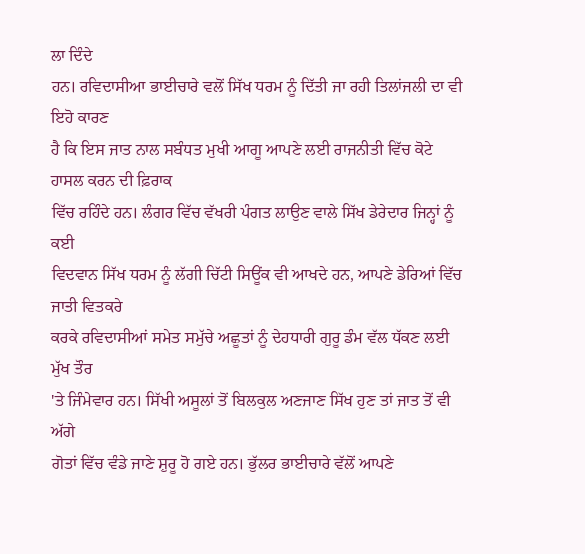ਲਾ ਦਿੰਦੇ
ਹਨ। ਰਵਿਦਾਸੀਆ ਭਾਈਚਾਰੇ ਵਲੋਂ ਸਿੱਖ ਧਰਮ ਨੂੰ ਦਿੱਤੀ ਜਾ ਰਹੀ ਤਿਲਾਂਜਲੀ ਦਾ ਵੀ ਇਹੋ ਕਾਰਣ
ਹੈ ਕਿ ਇਸ ਜਾਤ ਨਾਲ ਸਬੰਧਤ ਮੁਖੀ ਆਗੂ ਆਪਣੇ ਲਈ ਰਾਜਨੀਤੀ ਵਿੱਚ ਕੋਟੇ ਹਾਸਲ ਕਰਨ ਦੀ ਫ਼ਿਰਾਕ
ਵਿੱਚ ਰਹਿੰਦੇ ਹਨ। ਲੰਗਰ ਵਿੱਚ ਵੱਖਰੀ ਪੰਗਤ ਲਾਉਣ ਵਾਲੇ ਸਿੱਖ ਡੇਰੇਦਾਰ ਜਿਨ੍ਹਾਂ ਨੂੰ ਕਈ
ਵਿਦਵਾਨ ਸਿੱਖ ਧਰਮ ਨੂੰ ਲੱਗੀ ਚਿੱਟੀ ਸਿਊਂਕ ਵੀ ਆਖਦੇ ਹਨ, ਆਪਣੇ ਡੇਰਿਆਂ ਵਿੱਚ ਜਾਤੀ ਵਿਤਕਰੇ
ਕਰਕੇ ਰਵਿਦਾਸੀਆਂ ਸਮੇਤ ਸਮੁੱਚੇ ਅਛੂਤਾਂ ਨੂੰ ਦੇਹਧਾਰੀ ਗੁਰੂ ਡੰਮ ਵੱਲ ਧੱਕਣ ਲਈ ਮੁੱਖ ਤੌਰ
'ਤੇ ਜਿੰਮੇਵਾਰ ਹਨ। ਸਿੱਖੀ ਅਸੂਲਾਂ ਤੋਂ ਬਿਲਕੁਲ ਅਣਜਾਣ ਸਿੱਖ ਹੁਣ ਤਾਂ ਜਾਤ ਤੋਂ ਵੀ ਅੱਗੇ
ਗੋਤਾਂ ਵਿੱਚ ਵੰਡੇ ਜਾਣੇ ਸ਼ੁਰੂ ਹੋ ਗਏ ਹਨ। ਭੁੱਲਰ ਭਾਈਚਾਰੇ ਵੱਲੋਂ ਆਪਣੇ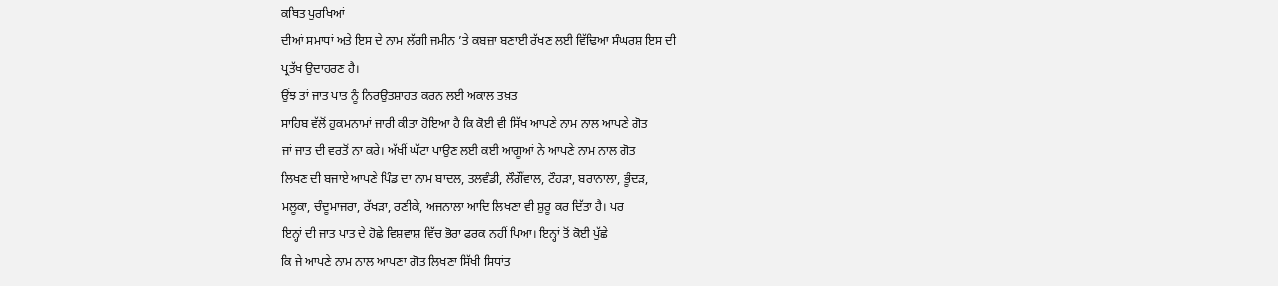ਕਥਿਤ ਪੁਰਖਿਆਂ
ਦੀਆਂ ਸਮਾਧਾਂ ਅਤੇ ਇਸ ਦੇ ਨਾਮ ਲੱਗੀ ਜਮੀਨ ’ਤੇ ਕਬਜ਼ਾ ਬਣਾਈ ਰੱਖਣ ਲਈ ਵਿੱਢਿਆ ਸੰਘਰਸ਼ ਇਸ ਦੀ
ਪ੍ਰਤੱਖ ਉਦਾਹਰਣ ਹੈ।
ਉਂਝ ਤਾਂ ਜਾਤ ਪਾਤ ਨੂੰ ਨਿਰਉਤਸ਼ਾਹਤ ਕਰਨ ਲਈ ਅਕਾਲ ਤਖ਼ਤ
ਸਾਹਿਬ ਵੱਲੋਂ ਹੁਕਮਨਾਮਾਂ ਜਾਰੀ ਕੀਤਾ ਹੋਇਆ ਹੈ ਕਿ ਕੋਈ ਵੀ ਸਿੱਖ ਆਪਣੇ ਨਾਮ ਨਾਲ ਆਪਣੇ ਗੋਤ
ਜਾਂ ਜਾਤ ਦੀ ਵਰਤੋਂ ਨਾ ਕਰੇ। ਅੱਖੀਂ ਘੱਟਾ ਪਾਉਣ ਲਈ ਕਈ ਆਗੂਆਂ ਨੇ ਆਪਣੇ ਨਾਮ ਨਾਲ ਗੋਤ
ਲਿਖਣ ਦੀ ਬਜਾਏ ਆਪਣੇ ਪਿੰਡ ਦਾ ਨਾਮ ਬਾਦਲ, ਤਲਵੰਡੀ, ਲੌਗੌਂਵਾਲ, ਟੌਹੜਾ, ਬਰਾਨਾਲਾ, ਭੂੰਦੜ,
ਮਲੂਕਾ, ਚੰਦੂਮਾਜਰਾ, ਰੱਖੜਾ, ਰਣੀਕੇ, ਅਜਨਾਲਾ ਆਦਿ ਲਿਖਣਾ ਵੀ ਸ਼ੁਰੂ ਕਰ ਦਿੱਤਾ ਹੈ। ਪਰ
ਇਨ੍ਹਾਂ ਦੀ ਜਾਤ ਪਾਤ ਦੇ ਹੋਛੇ ਵਿਸ਼ਵਾਸ਼ ਵਿੱਚ ਭੋਰਾ ਫਰਕ ਨਹੀਂ ਪਿਆ। ਇਨ੍ਹਾਂ ਤੋਂ ਕੋਈ ਪੁੱਛੇ
ਕਿ ਜੇ ਆਪਣੇ ਨਾਮ ਨਾਲ ਆਪਣਾ ਗੋਤ ਲਿਖਣਾ ਸਿੱਖੀ ਸਿਧਾਂਤ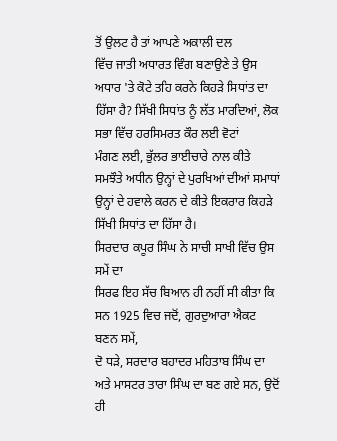ਤੋਂ ਉਲਟ ਹੈ ਤਾਂ ਆਪਣੇ ਅਕਾਲੀ ਦਲ
ਵਿੱਚ ਜਾਤੀ ਅਧਾਰਤ ਵਿੰਗ ਬਣਾਉਣੇ ਤੇ ਉਸ ਅਧਾਰ 'ਤੇ ਕੋਟੇ ਤਹਿ ਕਰਨੇ ਕਿਹੜੇ ਸਿਧਾਂਤ ਦਾ
ਹਿੱਸਾ ਹੈ? ਸਿੱਖੀ ਸਿਧਾਂਤ ਨੂੰ ਲੱਤ ਮਾਰਦਿਆਂ, ਲੋਕ ਸਭਾ ਵਿੱਚ ਹਰਸਿਮਰਤ ਕੌਰ ਲਈ ਵੋਟਾਂ
ਮੰਗਣ ਲਈ, ਭੁੱਲਰ ਭਾਈਚਾਰੇ ਨਾਲ ਕੀਤੇ ਸਮਝੌਤੇ ਅਧੀਨ ਉਨ੍ਹਾਂ ਦੇ ਪੁਰਖਿਆਂ ਦੀਆਂ ਸਮਾਧਾਂ
ਉਨ੍ਹਾਂ ਦੇ ਹਵਾਲੇ ਕਰਨ ਦੇ ਕੀਤੇ ਇਕਰਾਰ ਕਿਹੜੇ ਸਿੱਖੀ ਸਿਧਾਂਤ ਦਾ ਹਿੱਸਾ ਹੈ।
ਸਿਰਦਾਰ ਕਪੂਰ ਸਿੰਘ ਨੇ ਸਾਚੀ ਸਾਖੀ ਵਿੱਚ ਉਸ ਸਮੇਂ ਦਾ
ਸਿਰਫ ਇਹ ਸੱਚ ਬਿਆਨ ਹੀ ਨਹੀਂ ਸੀ ਕੀਤਾ ਕਿ ਸਨ 1925 ਵਿਚ ਜਦੋਂ, ਗੁਰਦੁਆਰਾ ਐਕਟ ਬਣਨ ਸਮੇਂ,
ਦੋ ਧੜੇ, ਸਰਦਾਰ ਬਹਾਦਰ ਮਹਿਤਾਬ ਸਿੰਘ ਦਾ ਅਤੇ ਮਾਸਟਰ ਤਾਰਾ ਸਿੰਘ ਦਾ ਬਣ ਗਏ ਸਨ, ਉਦੋਂ ਹੀ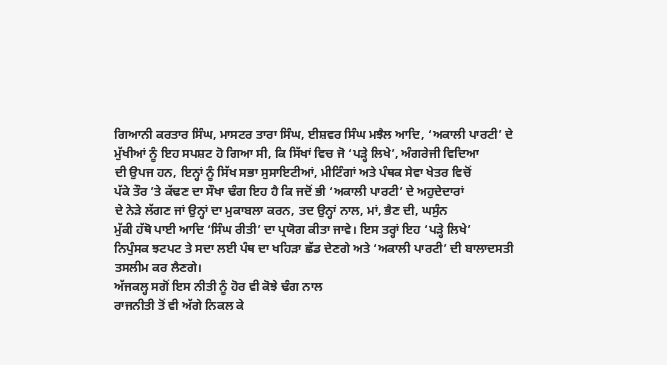ਗਿਆਨੀ ਕਰਤਾਰ ਸਿੰਘ, ਮਾਸਟਰ ਤਾਰਾ ਸਿੰਘ, ਈਸ਼ਵਰ ਸਿੰਘ ਮਝੈਲ ਆਦਿ, ‘ਅਕਾਲੀ ਪਾਰਟੀ’ ਦੇ
ਮੁੱਖੀਆਂ ਨੂੰ ਇਹ ਸਪਸ਼ਟ ਹੋ ਗਿਆ ਸੀ, ਕਿ ਸਿੱਖਾਂ ਵਿਚ ਜੋ ‘ਪੜ੍ਹੇ ਲਿਖੇ’, ਅੰਗਰੇਜੀ ਵਿਦਿਆ
ਦੀ ਉਪਜ ਹਨ, ਇਨ੍ਹਾਂ ਨੂੰ ਸਿੱਖ ਸਭਾ ਸੁਸਾਇਟੀਆਂ, ਮੀਟਿੰਗਾਂ ਅਤੇ ਪੰਥਕ ਸੇਵਾ ਖੇਤਰ ਵਿਚੋਂ
ਪੱਕੇ ਤੌਰ ’ਤੇ ਕੱਢਣ ਦਾ ਸੌਖਾ ਢੰਗ ਇਹ ਹੈ ਕਿ ਜਦੋਂ ਭੀ ‘ਅਕਾਲੀ ਪਾਰਟੀ’ ਦੇ ਅਹੁਦੇਦਾਰਾਂ
ਦੇ ਨੇੜੇ ਲੱਗਣ ਜਾਂ ਉਨ੍ਹਾਂ ਦਾ ਮੁਕਾਬਲਾ ਕਰਨ, ਤਦ ਉਨ੍ਹਾਂ ਨਾਲ, ਮਾਂ, ਭੈਣ ਦੀ, ਘਸੁੰਨ
ਮੁੱਕੀ ਹੱਥੋ ਪਾਈ ਆਦਿ ‘ਸਿੰਘ ਰੀਤੀ’ ਦਾ ਪ੍ਰਯੋਗ ਕੀਤਾ ਜਾਵੇ। ਇਸ ਤਰ੍ਹਾਂ ਇਹ ‘ਪੜ੍ਹੇ ਲਿਖੇ’
ਨਿਪੁੰਸਕ ਝਟਪਟ ਤੇ ਸਦਾ ਲਈ ਪੰਥ ਦਾ ਖਹਿੜਾ ਛੱਡ ਦੇਣਗੇ ਅਤੇ ‘ਅਕਾਲੀ ਪਾਰਟੀ’ ਦੀ ਬਾਲਾਦਸਤੀ
ਤਸਲੀਮ ਕਰ ਲੈਣਗੇ।
ਅੱਜਕਲ੍ਹ ਸਗੋਂ ਇਸ ਨੀਤੀ ਨੂੰ ਹੋਰ ਵੀ ਕੋਝੇ ਢੰਗ ਨਾਲ
ਰਾਜਨੀਤੀ ਤੋਂ ਵੀ ਅੱਗੇ ਨਿਕਲ ਕੇ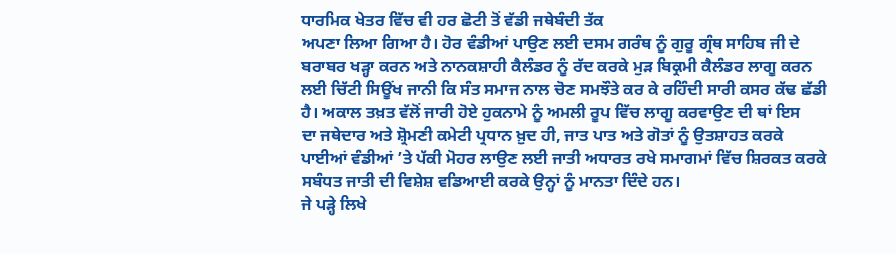ਧਾਰਮਿਕ ਖੇਤਰ ਵਿੱਚ ਵੀ ਹਰ ਛੋਟੀ ਤੋਂ ਵੱਡੀ ਜਥੇਬੰਦੀ ਤੱਕ
ਅਪਣਾ ਲਿਆ ਗਿਆ ਹੈ। ਹੋਰ ਵੰਡੀਆਂ ਪਾਉਣ ਲਈ ਦਸਮ ਗਰੰਥ ਨੂੰ ਗੁਰੂ ਗ੍ਰੰਥ ਸਾਹਿਬ ਜੀ ਦੇ
ਬਰਾਬਰ ਖੜ੍ਹਾ ਕਰਨ ਅਤੇ ਨਾਨਕਸ਼ਾਹੀ ਕੈਲੰਡਰ ਨੂੰ ਰੱਦ ਕਰਕੇ ਮੁੜ ਬਿਕ੍ਰਮੀ ਕੈਲੰਡਰ ਲਾਗੂ ਕਰਨ
ਲਈ ਚਿੱਟੀ ਸਿਊਂਖ ਜਾਨੀ ਕਿ ਸੰਤ ਸਮਾਜ ਨਾਲ ਚੋਣ ਸਮਝੌਤੇ ਕਰ ਕੇ ਰਹਿੰਦੀ ਸਾਰੀ ਕਸਰ ਕੱਢ ਛੱਡੀ
ਹੈ। ਅਕਾਲ ਤਖ਼ਤ ਵੱਲੋਂ ਜਾਰੀ ਹੋਏ ਹੁਕਨਾਮੇ ਨੂੰ ਅਮਲੀ ਰੂਪ ਵਿੱਚ ਲਾਗੂ ਕਰਵਾਉਣ ਦੀ ਥਾਂ ਇਸ
ਦਾ ਜਥੇਦਾਰ ਅਤੇ ਸ਼੍ਰੋਮਣੀ ਕਮੇਟੀ ਪ੍ਰਧਾਨ ਖ਼ੁਦ ਹੀ, ਜਾਤ ਪਾਤ ਅਤੇ ਗੋਤਾਂ ਨੂੰ ਉਤਸ਼ਾਹਤ ਕਰਕੇ
ਪਾਈਆਂ ਵੰਡੀਆਂ ’ਤੇ ਪੱਕੀ ਮੋਹਰ ਲਾਉਣ ਲਈ ਜਾਤੀ ਅਧਾਰਤ ਰਖੇ ਸਮਾਗਮਾਂ ਵਿੱਚ ਸ਼ਿਰਕਤ ਕਰਕੇ
ਸਬੰਧਤ ਜਾਤੀ ਦੀ ਵਿਸ਼ੇਸ਼ ਵਡਿਆਈ ਕਰਕੇ ਉਨ੍ਹਾਂ ਨੂੰ ਮਾਨਤਾ ਦਿੰਦੇ ਹਨ।
ਜੇ ਪੜ੍ਹੇ ਲਿਖੇ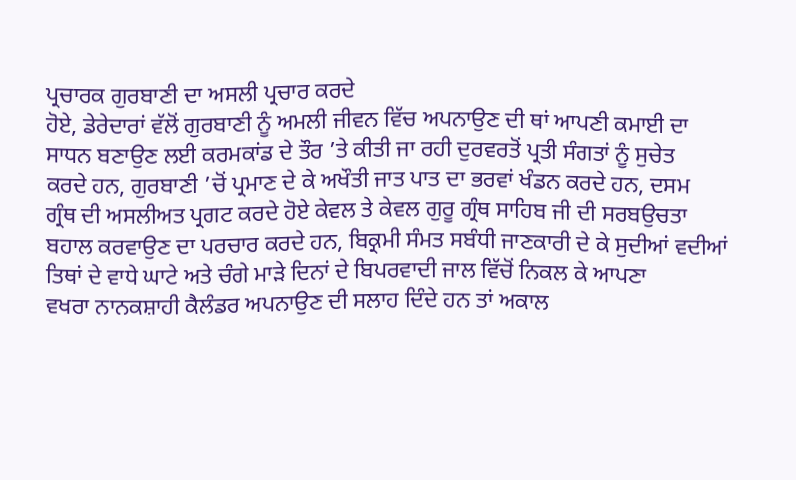ਪ੍ਰਚਾਰਕ ਗੁਰਬਾਣੀ ਦਾ ਅਸਲੀ ਪ੍ਰਚਾਰ ਕਰਦੇ
ਹੋਏ, ਡੇਰੇਦਾਰਾਂ ਵੱਲੋਂ ਗੁਰਬਾਣੀ ਨੂੰ ਅਮਲੀ ਜੀਵਨ ਵਿੱਚ ਅਪਨਾਉਣ ਦੀ ਥਾਂ ਆਪਣੀ ਕਮਾਈ ਦਾ
ਸਾਧਨ ਬਣਾਉਣ ਲਈ ਕਰਮਕਾਂਡ ਦੇ ਤੌਰ ’ਤੇ ਕੀਤੀ ਜਾ ਰਹੀ ਦੁਰਵਰਤੋਂ ਪ੍ਰਤੀ ਸੰਗਤਾਂ ਨੂੰ ਸੁਚੇਤ
ਕਰਦੇ ਹਨ, ਗੁਰਬਾਣੀ ’ਚੋਂ ਪ੍ਰਮਾਣ ਦੇ ਕੇ ਅਖੌਤੀ ਜਾਤ ਪਾਤ ਦਾ ਭਰਵਾਂ ਖੰਡਨ ਕਰਦੇ ਹਨ, ਦਸਮ
ਗ੍ਰੰਥ ਦੀ ਅਸਲੀਅਤ ਪ੍ਰਗਟ ਕਰਦੇ ਹੋਏ ਕੇਵਲ ਤੇ ਕੇਵਲ ਗੁਰੂ ਗ੍ਰੰਥ ਸਾਹਿਬ ਜੀ ਦੀ ਸਰਬਉਚਤਾ
ਬਹਾਲ ਕਰਵਾਉਣ ਦਾ ਪਰਚਾਰ ਕਰਦੇ ਹਨ, ਬਿਕ੍ਰਮੀ ਸੰਮਤ ਸਬੰਧੀ ਜਾਣਕਾਰੀ ਦੇ ਕੇ ਸੁਦੀਆਂ ਵਦੀਆਂ
ਤਿਥਾਂ ਦੇ ਵਾਧੇ ਘਾਟੇ ਅਤੇ ਚੰਗੇ ਮਾੜੇ ਦਿਨਾਂ ਦੇ ਬਿਪਰਵਾਦੀ ਜਾਲ ਵਿੱਚੋਂ ਨਿਕਲ ਕੇ ਆਪਣਾ
ਵਖਰਾ ਨਾਨਕਸ਼ਾਹੀ ਕੈਲੰਡਰ ਅਪਨਾਉਣ ਦੀ ਸਲਾਹ ਦਿੰਦੇ ਹਨ ਤਾਂ ਅਕਾਲ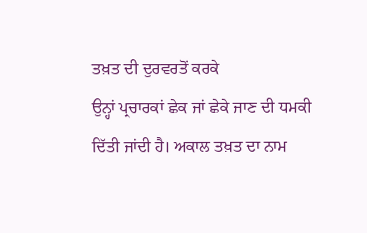ਤਖ਼ਤ ਦੀ ਦੁਰਵਰਤੋਂ ਕਰਕੇ
ਉਨ੍ਹਾਂ ਪ੍ਰਚਾਰਕਾਂ ਛੇਕ ਜਾਂ ਛੇਕੇ ਜਾਣ ਦੀ ਧਮਕੀ ਦਿੱਤੀ ਜਾਂਦੀ ਹੈ। ਅਕਾਲ ਤਖ਼ਤ ਦਾ ਨਾਮ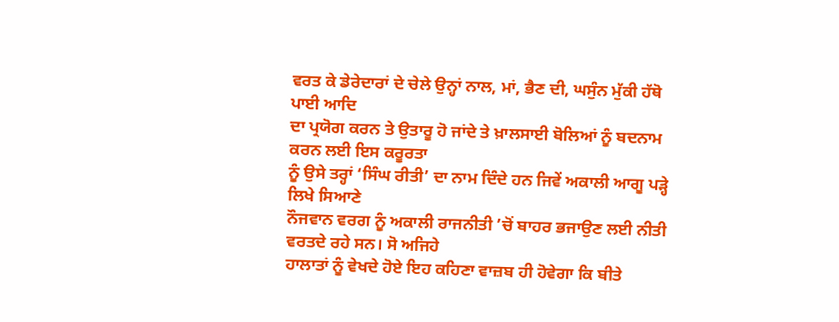ਵਰਤ ਕੇ ਡੇਰੇਦਾਰਾਂ ਦੇ ਚੇਲੇ ਉਨ੍ਹਾਂ ਨਾਲ, ਮਾਂ, ਭੈਣ ਦੀ, ਘਸੁੰਨ ਮੁੱਕੀ ਹੱਥੋ ਪਾਈ ਆਦਿ
ਦਾ ਪ੍ਰਯੋਗ ਕਰਨ ਤੇ ਉਤਾਰੂ ਹੋ ਜਾਂਦੇ ਤੇ ਖ਼ਾਲਸਾਈ ਬੋਲਿਆਂ ਨੂੰ ਬਦਨਾਮ ਕਰਨ ਲਈ ਇਸ ਕਰੂਰਤਾ
ਨੂੰ ਉਸੇ ਤਰ੍ਹਾਂ ‘ਸਿੰਘ ਰੀਤੀ’ ਦਾ ਨਾਮ ਦਿੰਦੇ ਹਨ ਜਿਵੇਂ ਅਕਾਲੀ ਆਗੂ ਪੜ੍ਹੇ ਲਿਖੇ ਸਿਆਣੇ
ਨੌਜਵਾਨ ਵਰਗ ਨੂੰ ਅਕਾਲੀ ਰਾਜਨੀਤੀ ’ਚੋਂ ਬਾਹਰ ਭਜਾਉਣ ਲਈ ਨੀਤੀ ਵਰਤਦੇ ਰਹੇ ਸਨ। ਸੋ ਅਜਿਹੇ
ਹਾਲਾਤਾਂ ਨੂੰ ਵੇਖਦੇ ਹੋਏ ਇਹ ਕਹਿਣਾ ਵਾਜ਼ਬ ਹੀ ਹੋਵੇਗਾ ਕਿ ਬੀਤੇ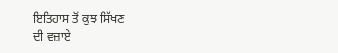ਇਤਿਹਾਸ ਤੋਂ ਕੁਝ ਸਿੱਖਣ
ਦੀ ਵਜ਼ਾਏ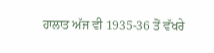ਹਾਲਾਤ ਅੱਜ ਵੀ 1935-36 ਤੋਂ ਵੱਖਰੇ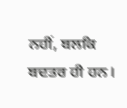ਨਹੀਂ, ਬਲਕਿ ਬਦਤਰ ਹੀ ਹਨ।